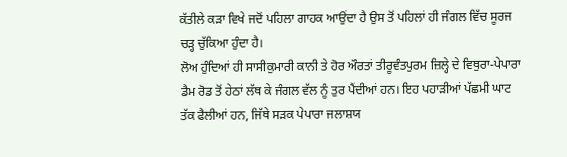ਕੱਤੀਲੇ ਕੜਾ ਵਿਖੇ ਜਦੋਂ ਪਹਿਲਾ ਗਾਹਕ ਆਉਂਦਾ ਹੈ ਉਸ ਤੋਂ ਪਹਿਲਾਂ ਹੀ ਜੰਗਲ ਵਿੱਚ ਸੂਰਜ ਚੜ੍ਹ ਚੁੱਕਿਆ ਹੁੰਦਾ ਹੈ।
ਲੋਅ ਹੁੰਦਿਆਂ ਹੀ ਸਾਸੀਕੁਮਾਰੀ ਕਾਨੀ ਤੇ ਹੋਰ ਔਰਤਾਂ ਤੀਰੂਵੰਤਪੁਰਮ ਜ਼ਿਲ੍ਹੇ ਦੇ ਵਿਥੁਰਾ-ਪੇਪਾਰਾ ਡੈਮ ਰੋਡ ਤੋਂ ਹੇਠਾਂ ਲੱਥ ਕੇ ਜੰਗਲ ਵੱਲ ਨੂੰ ਤੁਰ ਪੈਂਦੀਆਂ ਹਨ। ਇਹ ਪਹਾੜੀਆਂ ਪੱਛਮੀ ਘਾਟ ਤੱਕ ਫੈਲੀਆਂ ਹਨ, ਜਿੱਥੇ ਸੜਕ ਪੇਪਾਰਾ ਜਲਾਸ਼ਯ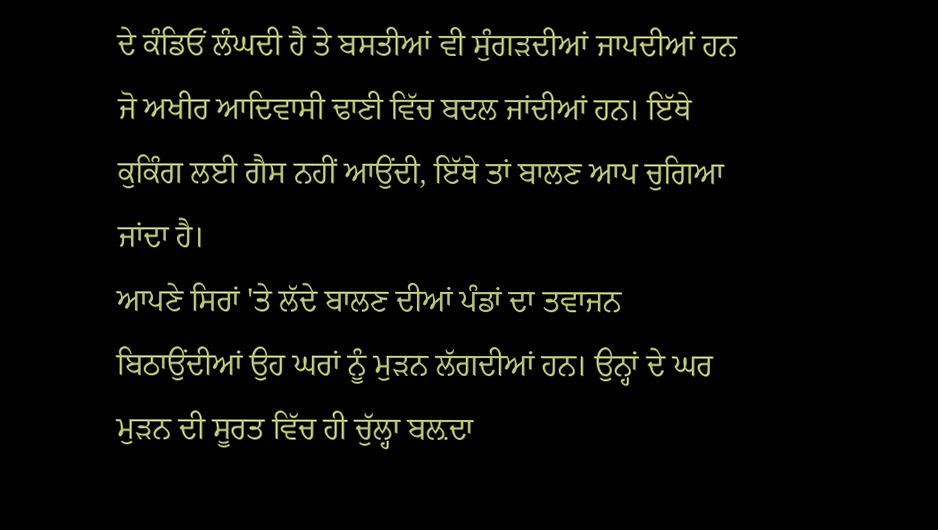ਦੇ ਕੰਡਿਓਂ ਲੰਘਦੀ ਹੈ ਤੇ ਬਸਤੀਆਂ ਵੀ ਸੁੰਗੜਦੀਆਂ ਜਾਪਦੀਆਂ ਹਨ ਜੋ ਅਖੀਰ ਆਦਿਵਾਸੀ ਢਾਣੀ ਵਿੱਚ ਬਦਲ ਜਾਂਦੀਆਂ ਹਨ। ਇੱਥੇ ਕੁਕਿੰਗ ਲਈ ਗੈਸ ਨਹੀਂ ਆਉਂਦੀ, ਇੱਥੇ ਤਾਂ ਬਾਲਣ ਆਪ ਚੁਗਿਆ ਜਾਂਦਾ ਹੈ।
ਆਪਣੇ ਸਿਰਾਂ 'ਤੇ ਲੱਦੇ ਬਾਲਣ ਦੀਆਂ ਪੰਡਾਂ ਦਾ ਤਵਾਜਨ ਬਿਠਾਉਂਦੀਆਂ ਉਹ ਘਰਾਂ ਨੂੰ ਮੁੜਨ ਲੱਗਦੀਆਂ ਹਨ। ਉਨ੍ਹਾਂ ਦੇ ਘਰ ਮੁੜਨ ਦੀ ਸੂਰਤ ਵਿੱਚ ਹੀ ਚੁੱਲ੍ਹਾ ਬਲ਼ਦਾ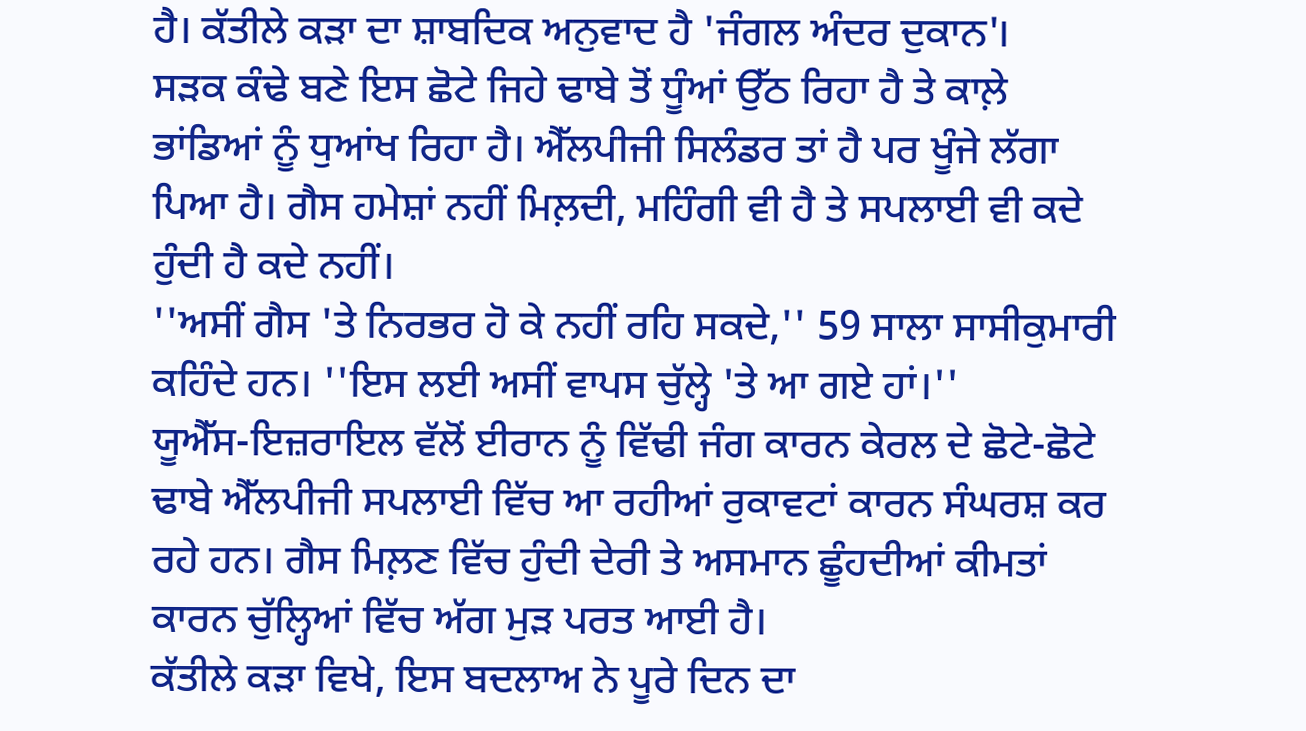ਹੈ। ਕੱਤੀਲੇ ਕੜਾ ਦਾ ਸ਼ਾਬਦਿਕ ਅਨੁਵਾਦ ਹੈ 'ਜੰਗਲ ਅੰਦਰ ਦੁਕਾਨ'।
ਸੜਕ ਕੰਢੇ ਬਣੇ ਇਸ ਛੋਟੇ ਜਿਹੇ ਢਾਬੇ ਤੋਂ ਧੂੰਆਂ ਉੱਠ ਰਿਹਾ ਹੈ ਤੇ ਕਾਲ਼ੇ ਭਾਂਡਿਆਂ ਨੂੰ ਧੁਆਂਖ ਰਿਹਾ ਹੈ। ਐੱਲਪੀਜੀ ਸਿਲੰਡਰ ਤਾਂ ਹੈ ਪਰ ਖੂੰਜੇ ਲੱਗਾ ਪਿਆ ਹੈ। ਗੈਸ ਹਮੇਸ਼ਾਂ ਨਹੀਂ ਮਿਲ਼ਦੀ, ਮਹਿੰਗੀ ਵੀ ਹੈ ਤੇ ਸਪਲਾਈ ਵੀ ਕਦੇ ਹੁੰਦੀ ਹੈ ਕਦੇ ਨਹੀਂ।
''ਅਸੀਂ ਗੈਸ 'ਤੇ ਨਿਰਭਰ ਹੋ ਕੇ ਨਹੀਂ ਰਹਿ ਸਕਦੇ,'' 59 ਸਾਲਾ ਸਾਸੀਕੁਮਾਰੀ ਕਹਿੰਦੇ ਹਨ। ''ਇਸ ਲਈ ਅਸੀਂ ਵਾਪਸ ਚੁੱਲ੍ਹੇ 'ਤੇ ਆ ਗਏ ਹਾਂ।''
ਯੂਐੱਸ-ਇਜ਼ਰਾਇਲ ਵੱਲੋਂ ਈਰਾਨ ਨੂੰ ਵਿੱਢੀ ਜੰਗ ਕਾਰਨ ਕੇਰਲ ਦੇ ਛੋਟੇ-ਛੋਟੇ ਢਾਬੇ ਐੱਲਪੀਜੀ ਸਪਲਾਈ ਵਿੱਚ ਆ ਰਹੀਆਂ ਰੁਕਾਵਟਾਂ ਕਾਰਨ ਸੰਘਰਸ਼ ਕਰ ਰਹੇ ਹਨ। ਗੈਸ ਮਿਲ਼ਣ ਵਿੱਚ ਹੁੰਦੀ ਦੇਰੀ ਤੇ ਅਸਮਾਨ ਛੂੰਹਦੀਆਂ ਕੀਮਤਾਂ ਕਾਰਨ ਚੁੱਲ੍ਹਿਆਂ ਵਿੱਚ ਅੱਗ ਮੁੜ ਪਰਤ ਆਈ ਹੈ।
ਕੱਤੀਲੇ ਕੜਾ ਵਿਖੇ, ਇਸ ਬਦਲਾਅ ਨੇ ਪੂਰੇ ਦਿਨ ਦਾ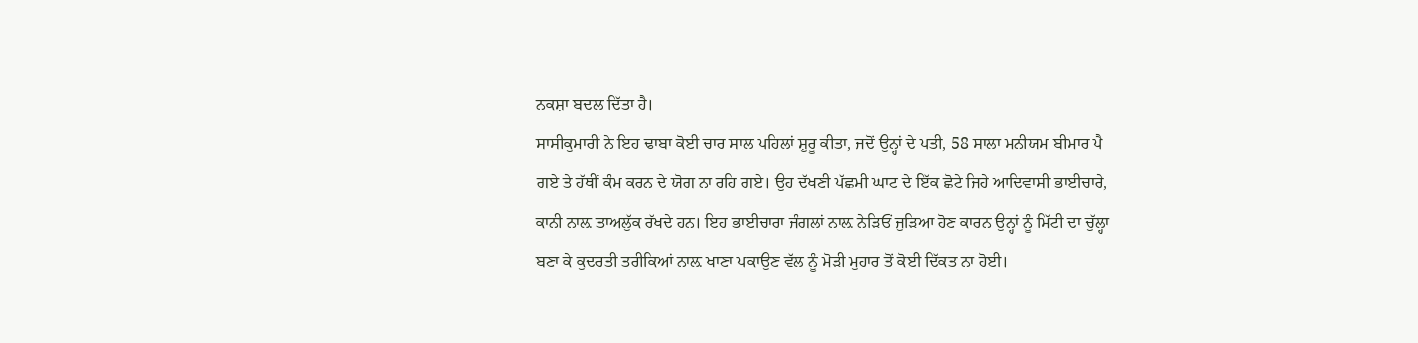ਨਕਸ਼ਾ ਬਦਲ ਦਿੱਤਾ ਹੈ।
ਸਾਸੀਕੁਮਾਰੀ ਨੇ ਇਹ ਢਾਬਾ ਕੋਈ ਚਾਰ ਸਾਲ ਪਹਿਲਾਂ ਸ਼ੁਰੂ ਕੀਤਾ, ਜਦੋਂ ਉਨ੍ਹਾਂ ਦੇ ਪਤੀ, 58 ਸਾਲਾ ਮਨੀਯਮ ਬੀਮਾਰ ਪੈ ਗਏ ਤੇ ਹੱਥੀਂ ਕੰਮ ਕਰਨ ਦੇ ਯੋਗ ਨਾ ਰਹਿ ਗਏ। ਉਹ ਦੱਖਣੀ ਪੱਛਮੀ ਘਾਟ ਦੇ ਇੱਕ ਛੋਟੇ ਜਿਹੇ ਆਦਿਵਾਸੀ ਭਾਈਚਾਰੇ, ਕਾਨੀ ਨਾਲ਼ ਤਾਅਲੁੱਕ ਰੱਖਦੇ ਹਨ। ਇਹ ਭਾਈਚਾਰਾ ਜੰਗਲਾਂ ਨਾਲ਼ ਨੇੜਿਓਂ ਜੁੜਿਆ ਹੋਣ ਕਾਰਨ ਉਨ੍ਹਾਂ ਨੂੰ ਮਿੱਟੀ ਦਾ ਚੁੱਲ੍ਹਾ ਬਣਾ ਕੇ ਕੁਦਰਤੀ ਤਰੀਕਿਆਂ ਨਾਲ਼ ਖਾਣਾ ਪਕਾਉਣ ਵੱਲ ਨੂੰ ਮੋੜੀ ਮੁਹਾਰ ਤੋਂ ਕੋਈ ਦਿੱਕਤ ਨਾ ਹੋਈ।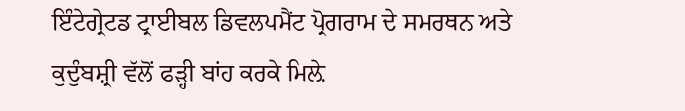ਇੰਟੇਗ੍ਰੇਟਡ ਟ੍ਰਾਈਬਲ ਡਿਵਲਪਮੈਂਟ ਪ੍ਰੋਗਰਾਮ ਦੇ ਸਮਰਥਨ ਅਤੇ ਕੁਦੁੰਬਸ਼੍ਰੀ ਵੱਲੋਂ ਫੜ੍ਹੀ ਬਾਂਹ ਕਰਕੇ ਮਿਲ਼ੇ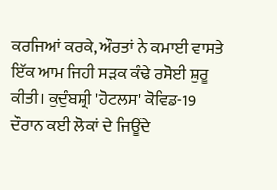ਕਰਜਿਆਂ ਕਰਕੇ, ਔਰਤਾਂ ਨੇ ਕਮਾਈ ਵਾਸਤੇ ਇੱਕ ਆਮ ਜਿਹੀ ਸੜਕ ਕੰਢੇ ਰਸੋਈ ਸ਼ੁਰੂ ਕੀਤੀ। ਕੁਦੁੰਬਸ਼੍ਰੀ 'ਹੋਟਲਸ' ਕੋਵਿਡ-19 ਦੌਰਾਨ ਕਈ ਲੋਕਾਂ ਦੇ ਜਿਊਂਦੇ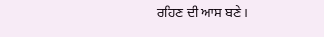ਰਹਿਣ ਦੀ ਆਸ ਬਣੇ।